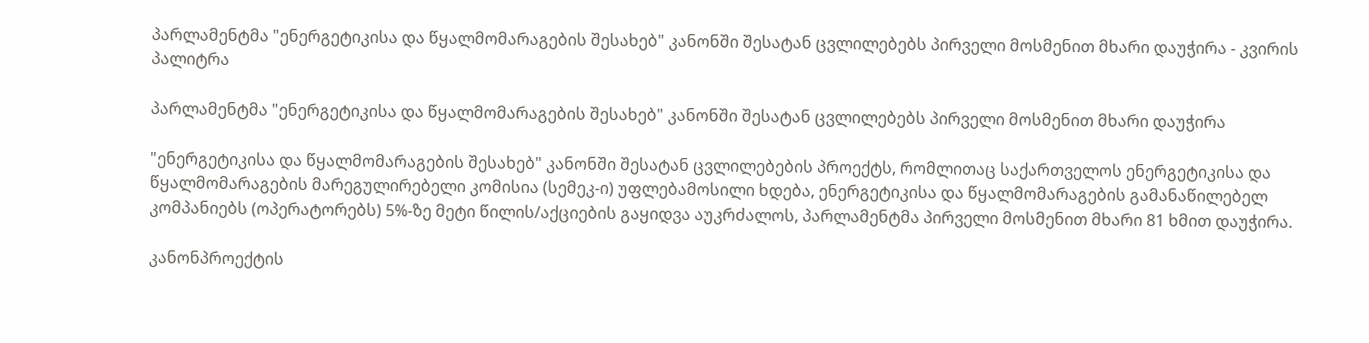პარლამენტმა "ენერგეტიკისა და წყალმომარაგების შესახებ" კანონში შესატან ცვლილებებს პირველი მოსმენით მხარი დაუჭირა - კვირის პალიტრა

პარლამენტმა "ენერგეტიკისა და წყალმომარაგების შესახებ" კანონში შესატან ცვლილებებს პირველი მოსმენით მხარი დაუჭირა

"ენერგეტიკისა და წყალმომარაგების შესახებ" კანონში შესატან ცვლილებების პროექტს, რომლითაც საქართველოს ენერგეტიკისა და წყალმომარაგების მარეგულირებელი კომისია (სემეკ-ი) უფლებამოსილი ხდება, ენერგეტიკისა და წყალმომარაგების გამანაწილებელ კომპანიებს (ოპერატორებს) 5%-ზე მეტი წილის/აქციების გაყიდვა აუკრძალოს, პარლამენტმა პირველი მოსმენით მხარი 81 ხმით დაუჭირა.

კანონპროექტის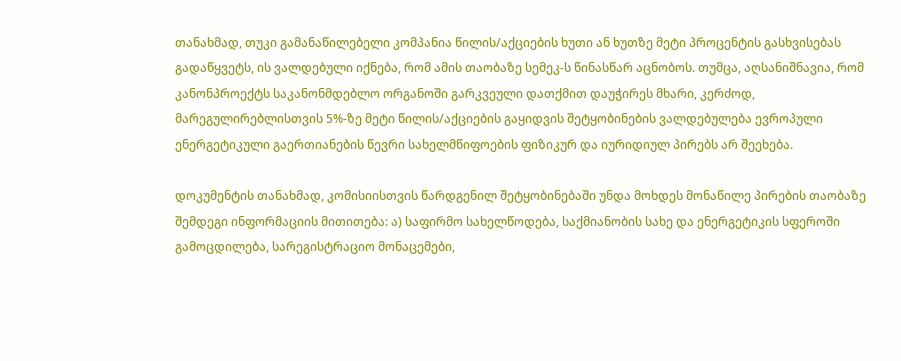თანახმად, თუკი გამანაწილებელი კომპანია წილის/აქციების ხუთი ან ხუთზე მეტი პროცენტის გასხვისებას გადაწყვეტს, ის ვალდებული იქნება, რომ ამის თაობაზე სემეკ-ს წინასწარ აცნობოს. თუმცა, აღსანიშნავია, რომ კანონპროექტს საკანონმდებლო ორგანოში გარკვეული დათქმით დაუჭირეს მხარი, კერძოდ, მარეგულირებლისთვის 5%-ზე მეტი წილის/აქციების გაყიდვის შეტყობინების ვალდებულება ევროპული ენერგეტიკული გაერთიანების წევრი სახელმწიფოების ფიზიკურ და იურიდიულ პირებს არ შეეხება.

დოკუმენტის თანახმად, კომისიისთვის წარდგენილ შეტყობინებაში უნდა მოხდეს მონაწილე პირების თაობაზე შემდეგი ინფორმაციის მითითება: ა) საფირმო სახელწოდება, საქმიანობის სახე და ენერგეტიკის სფეროში გამოცდილება, სარეგისტრაციო მონაცემები,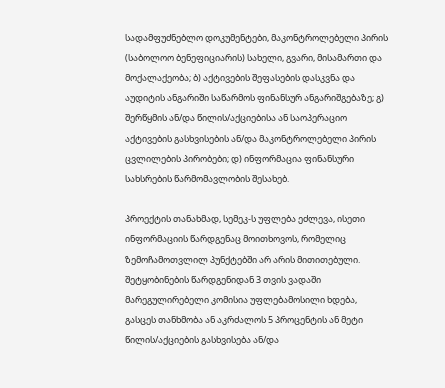სადამფუძნებლო დოკუმენტები, მაკონტროლებელი პირის (საბოლოო ბენეფიციარის) სახელი, გვარი, მისამართი და მოქალაქეობა; ბ) აქტივების შეფასების დასკვნა და აუდიტის ანგარიში საწარმოს ფინანსურ ანგარიშგებაზე; გ) შერწყმის ან/და წილის/აქციებისა ან საოპერაციო აქტივების გასხვისების ან/და მაკონტროლებელი პირის ცვლილების პირობები; დ) ინფორმაცია ფინანსური სახსრების წარმომავლობის შესახებ.

პროექტის თანახმად, სემეკ-ს უფლება ეძლევა, ისეთი ინფორმაციის წარდგენაც მოითხოვოს, რომელიც ზემოჩამოთვლილ პუნქტებში არ არის მითითებული. შეტყობინების წარდგენიდან 3 თვის ვადაში მარეგულირებელი კომისია უფლებამოსილი ხდება, გასცეს თანხმობა ან აკრძალოს 5 პროცენტის ან მეტი წილის/აქციების გასხვისება ან/და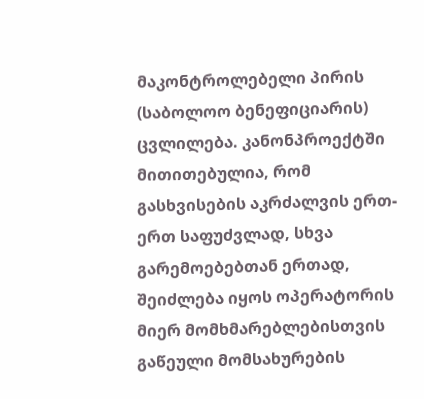მაკონტროლებელი პირის (საბოლოო ბენეფიციარის) ცვლილება. კანონპროექტში მითითებულია, რომ გასხვისების აკრძალვის ერთ-ერთ საფუძვლად, სხვა გარემოებებთან ერთად, შეიძლება იყოს ოპერატორის მიერ მომხმარებლებისთვის გაწეული მომსახურების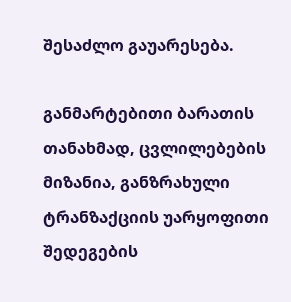შესაძლო გაუარესება.

განმარტებითი ბარათის თანახმად, ცვლილებების მიზანია, განზრახული ტრანზაქციის უარყოფითი შედეგების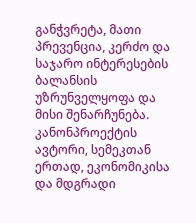განჭვრეტა, მათი პრევენცია, კერძო და საჯარო ინტერესების ბალანსის უზრუნველყოფა და მისი შენარჩუნება. კანონპროექტის ავტორი, სემეკთან ერთად, ეკონომიკისა და მდგრადი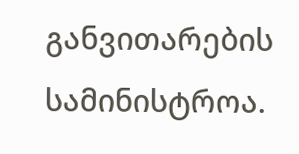განვითარების სამინისტროა.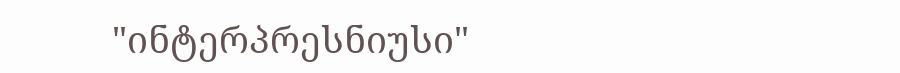"ინტერპრესნიუსი"